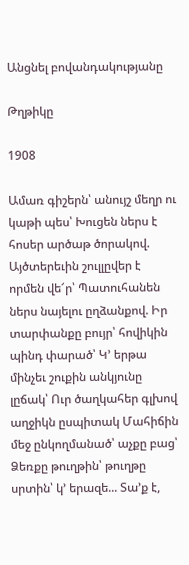Անցնել բովանդակությանը

Թղթիկը

1908

Ամառ գիշերն՝ անույշ մեղր ու կաթի պես՝ Խուցեն ներս է հոսեր արծաթ ծորակով. Այծտերեւին շուլլըվեր է որմեն վե՜ր՝ Պատուհանեն ներս նայելու ըղձանքով. Իր տարփանքը բույր՝ հովիկին պինդ փարած՝ Կ՚ երթա մինչեւ շուքին անկյունը լըճակ՝ Ուր ծաղկահեր գլխով աղջիկն ըսպիտակ Մահիճին մեջ ընկողմանած՝ աչքը բաց՝ Ձեռքը թուղթին՝ թուղթը սրտին՝ կ՚ երազե... Տա՚ք է,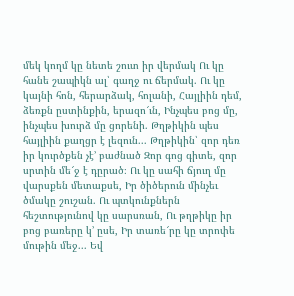մեկ կողմ կը նետե շուտ իր վերմակ Ու կը հանե շապիկն ալ՝ գաղջ ու ճերմակ. Ու կը կայնի հոն, հերարձակ, հոլանի, Հայլիին դեմ, ձեռքն ըստինքին, երազո՜ւն, Ինչպես բոց մը, ինչպես խուրձ մը ցորենի. Թղթիկին պես հայլիին քաղցր է լեզուն... Թղթիկին՝ զոր դեռ իր կուրծքեն չէ՚ բաժնած Զոր գոց գիտե, զոր սրտին մե՜ջ է դըրած։ Ու կը սահի ճյուղ մը վարսքեն մետաքսե, Իր ծիծերուն մինչեւ ծմակը շուշան. Ու պտկունքներն հեշտությունով կը սարսռան, Ու թղթիկը իր բոց բառերը կ՚ ըսե, Իր տառե՜րը կը տրոփե մութին մեջ... Եվ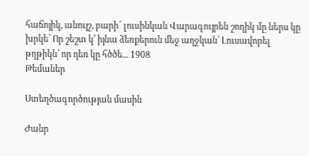հաճոյիկ, անույշ, բարի՜ լուսինկան Վարագույրեն շողիկ մը ներս կը խրկե՝ Որ շեշտ կ՚ իյնա ձեռքերուն մեջ աղջկան՝ Լուսավորել թղթիկն՝ որ դեռ կը հծծե... 1908
Թեմաներ

Ստեղծագործության մասին

Ժանր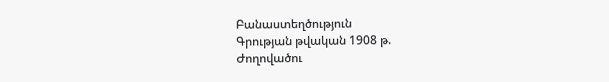Բանաստեղծություն
Գրության թվական 1908 թ.
Ժողովածու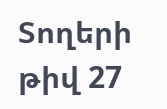Տողերի թիվ 27